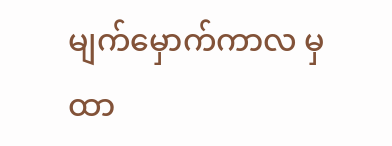မျက်မှောက်ကာလ မှ ထာ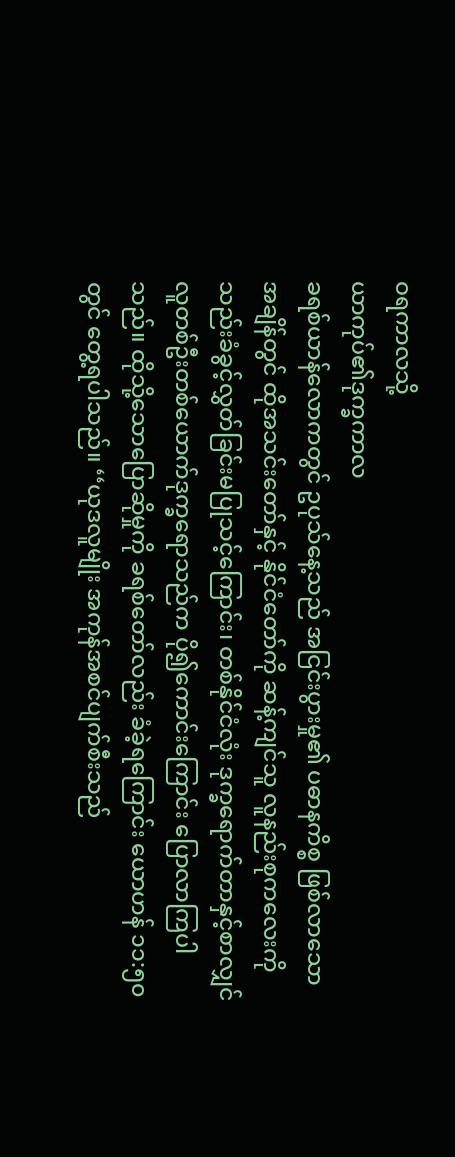ဝရကာလသို့
ယာကုပ်၏ဒုက္ခကာလ
ခရစ်ယာန်လောကတွင် ဥပုသ်နေ့သည် အငြင်းပွားမှု၏ ပဓာနကိစ္စ ဖြစ်လာသောအချိန်တွင် ထိုအသင်းတော်နှင့် နိုင်ငံတော်ကို ဆန့်ကျင်သူ လူနည်းစုကလေးကို သည်းခံခွင့်လွှတ်ခြင်းမပြုသင့်ကြောင်း၊ တစ်နိုင်ငံလုံး ဒုက္ခရောက်တာနှင့်စာလျှင် လူတစ်ဦးတစ်ယောက်ဒုက္ခရောသည်က ပို၍ကောင်းကြောင်း ပြောလာကြပါသည်။ ထိုသို့သောပြောဆိုမှုကို ခရစ်တော်လည်း ခံခဲ့ရကြောင်း ယောဟန် ၁၁:၅၀ တွင် တွေ့ရပါသည်။ ‘‘ယုဒလူမျိုး အကုန်အစင်ပျက်စီးသည်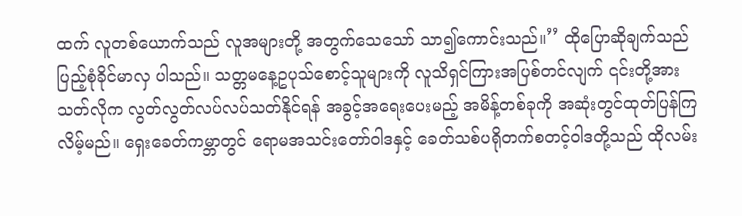ထက် လူတစ်ယောက်သည် လူအများတို့ အတွက်သေသော် သာ၍ကောင်းသည်။’’ ထိုပြောဆိုချက်သည် ပြည့်စုံခိုင်မာလှ ပါသည်။ သတ္တမနေ့ဥပုသ်စောင့်သူများကို လူသိရှင်ကြားအပြစ်တင်လျက် ၎င်းတို့အား သတ်လိုက လွတ်လွတ်လပ်လပ်သတ်နိုင်ရန် အခွင့်အရေးပေးမည့် အမိန့်တစ်ခုကို အဆုံးတွင်ထုတ်ပြန်ကြလိမ့်မည်။ ရှေးခေတ်ကမ္ဘာတွင် ရောမအသင်းတော်ဝါဒနှင့် ခေတ်သစ်ပရိုတက်စတင့်ဝါဒတို့သည် ထိုလမ်း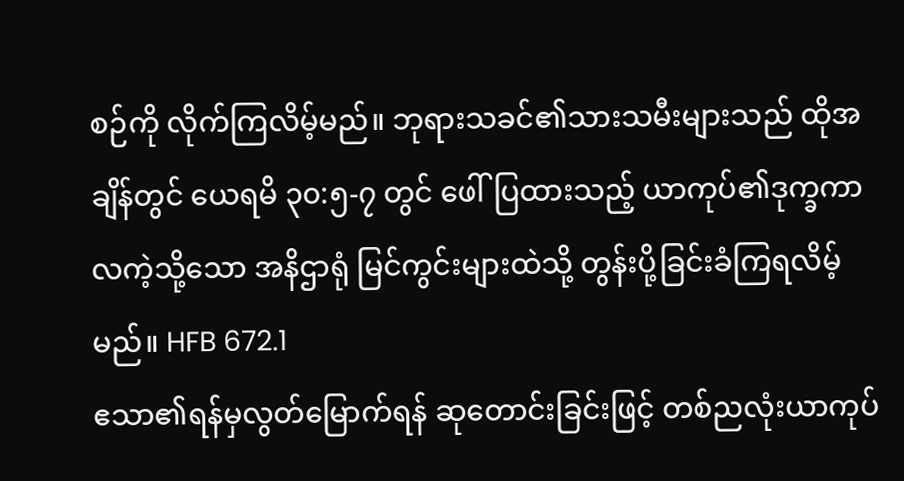စဉ်ကို လိုက်ကြလိမ့်မည်။ ဘုရားသခင်၏သားသမီးများသည် ထိုအချိန်တွင် ယေရမိ ၃၀:၅-၇ တွင် ဖေါ်ပြထားသည့် ယာကုပ်၏ဒုက္ခကာလကဲ့သို့သော အနိဌာရုံ မြင်ကွင်းများထဲသို့ တွန်းပို့ခြင်းခံကြရလိမ့်မည်။ HFB 672.1
ဧသာ၏ရန်မှလွတ်မြောက်ရန် ဆုတောင်းခြင်းဖြင့် တစ်ညလုံးယာကုပ်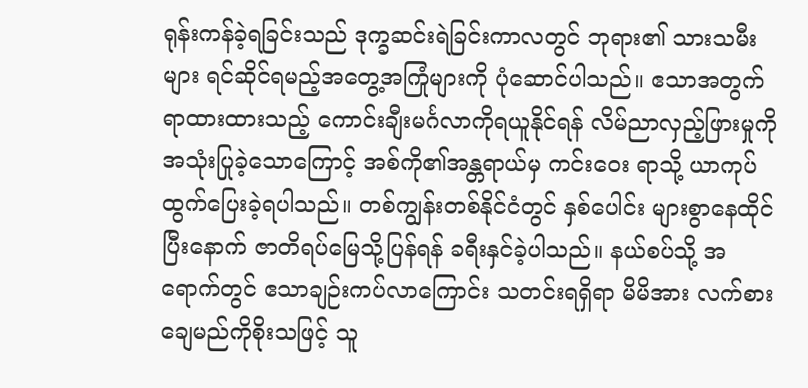ရုန်းကန်ခဲ့ရခြင်းသည် ဒုက္ခဆင်းရဲခြင်းကာလတွင် ဘုရား၏ သားသမီးများ ရင်ဆိုင်ရမည့်အတွေ့အကြုံများကို ပုံဆောင်ပါသည်။ ဧသာအတွက် ရာထားထားသည့် ကောင်းချီးမင်္ဂလာကိုရယူနိုင်ရန် လိမ်ညာလှည့်ဖြားမှုကို အသုံးပြုခဲ့သောကြောင့် အစ်ကို၏အန္တရာယ်မှ ကင်းဝေး ရာသို့ ယာကုပ်ထွက်ပြေးခဲ့ရပါသည်။ တစ်ကျွန်းတစ်နိုင်ငံတွင် နှစ်ပေါင်း များစွာနေထိုင်ပြီးနောက် ဇာတိရပ်မြေသို့ပြန်ရန် ခရီးနှင်ခဲ့ပါသည်။ နယ်စပ်သို့ အရောက်တွင် ဧသာချဉ်းကပ်လာကြောင်း သတင်းရရှိရာ မိမိအား လက်စား ချေမည်ကိုစိုးသဖြင့် သူ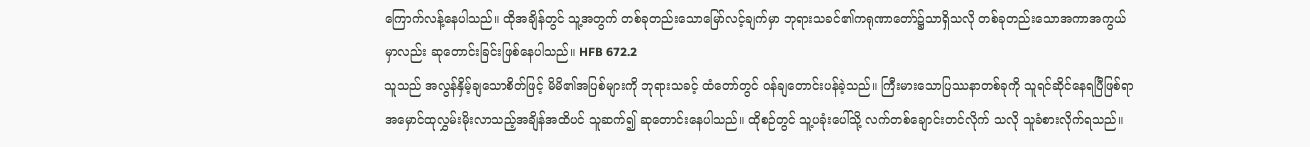ကြောက်လန့်နေပါသည်။ ထိုအချိန်တွင် သူ့အတွက် တစ်ခုတည်းသောမြော်လင့်ချက်မှာ ဘုရားသခင်၏ကရုဏာတော်၌သာရှိသလို တစ်ခုတည်းသောအကာအကွယ်မှာလည်း ဆုတောင်းခြင်းဖြစ်နေပါသည်။ HFB 672.2
သူသည် အလွန်နှိမ့်ချသောစိတ်ဖြင့် မိမိ၏အပြစ်များကို ဘုရားသခင့် ထံတော်တွင် ဝန်ချတောင်းပန်ခဲ့သည်။ ကြီးမားသောပြဿနာတစ်ခုကို သူရင်ဆိုင်နေရပြီဖြစ်ရာ အမှောင်ထုလွှမ်းမိုးလာသည့်အချိန်အထိပင် သူဆက်၍ ဆုတောင်းနေပါသည်။ ထိုစဉ်တွင် သူ့ပခုံးပေါ်သို့ လက်တစ်ချောင်းတင်လိုက် သလို သူခံစားလိုက်ရသည်။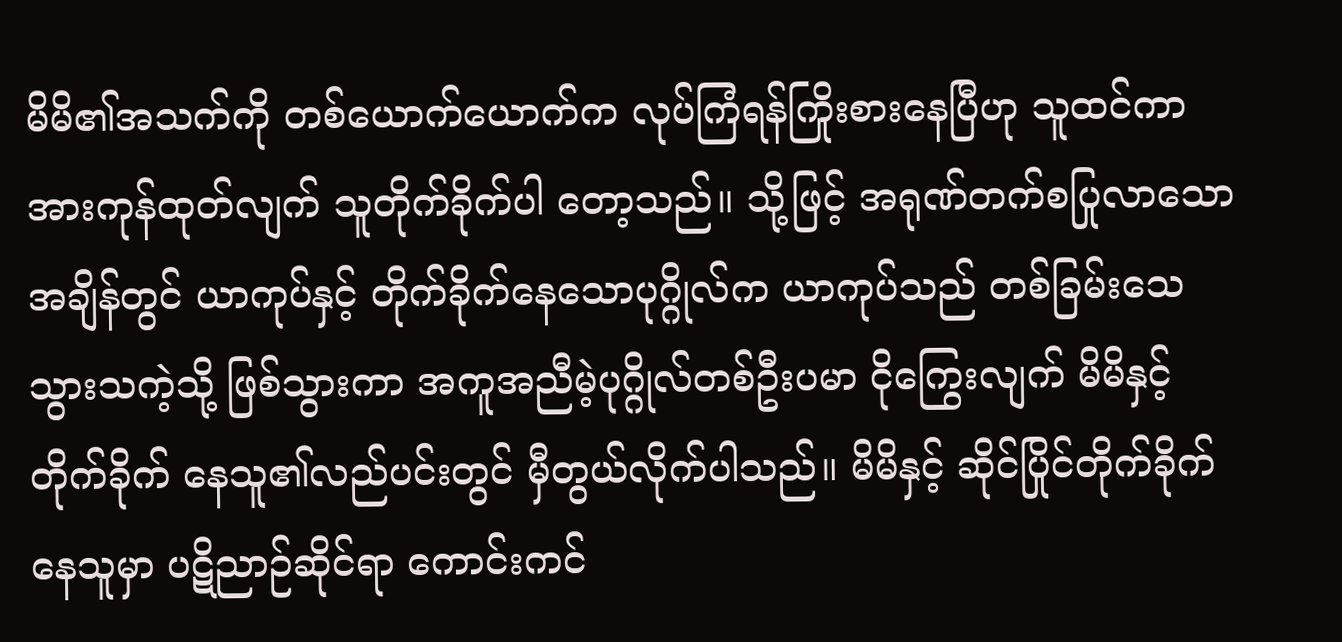မိမိ၏အသက်ကို တစ်ယောက်ယောက်က လုပ်ကြံရန်ကြိုးစားနေပြီဟု သူထင်ကာ အားကုန်ထုတ်လျက် သူတိုက်ခိုက်ပါ တော့သည်။ သို့ဖြင့် အရုဏ်တက်စပြုလာသောအချိန်တွင် ယာကုပ်နှင့် တိုက်ခိုက်နေသောပုဂ္ဂိုလ်က ယာကုပ်သည် တစ်ခြမ်းသေသွားသကဲ့သို့ ဖြစ်သွားကာ အကူအညီမဲ့ပုဂ္ဂိုလ်တစ်ဦးပမာ ငိုကြွေးလျက် မိမိနှင့်တိုက်ခိုက် နေသူ၏လည်ပင်းတွင် မှီတွယ်လိုက်ပါသည်။ မိမိနှင့် ဆိုင်ပြိုင်တိုက်ခိုက် နေသူမှာ ပဋိညာဉ်ဆိုင်ရာ ကောင်းကင်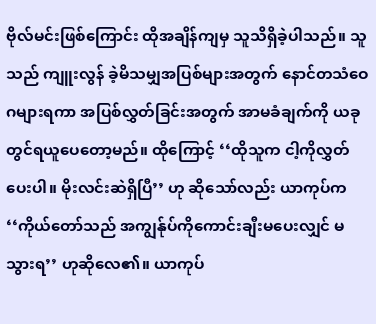ဗိုလ်မင်းဖြစ်ကြောင်း ထိုအချိန်ကျမှ သူသိရှိခဲ့ပါသည်။ သူသည် ကျူးလွန် ခဲ့မိသမျှအပြစ်များအတွက် နောင်တသံဝေဂများရကာ အပြစ်လွှတ်ခြင်းအတွက် အာမခံချက်ကို ယခုတွင်ရယူပေတော့မည်။ ထိုကြောင့် ‘‘ထိုသူက ငါ့ကိုလွှတ်ပေးပါ။ မိုးလင်းဆဲရှိပြီ’’ ဟု ဆိုသော်လည်း ယာကုပ်က ‘‘ကိုယ်တော်သည် အကျွန်ုပ်ကိုကောင်းချီးမပေးလျှင် မသွားရ’’ ဟုဆိုလေ၏။ ယာကုပ်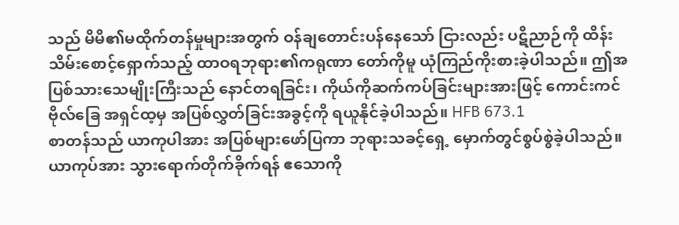သည် မိမိ၏မထိုက်တန်မှုများအတွက် ဝန်ချတောင်းပန်နေသော် ငြားလည်း ပဋိညာဉ်ကို ထိန်းသိမ်းစောင့်ရှောက်သည့် ထာဝရဘုရား၏ကရုဏာ တော်ကိုမူ ယုံကြည်ကိုးစားခဲ့ပါသည်။ ဤအပြစ်သားသေမျိုးကြီးသည် နောင်တရခြင်း၊ ကိုယ်ကိုဆက်ကပ်ခြင်းများအားဖြင့် ကောင်းကင်ဗိုလ်ခြေ အရှင်ထ့မှ အပြစ်လွှတ်ခြင်းအခွင့်ကို ရယူနိုင်ခဲ့ပါသည်။ HFB 673.1
စာတန်သည် ယာကုပါအား အပြစ်များဖော်ပြကာ ဘုရားသခင့်ရှေ့ မှောက်တွင်စွပ်စွဲခဲ့ပါသည်။ ယာကုပ်အား သွားရောက်တိုက်ခိုက်ရန် ဧသောကို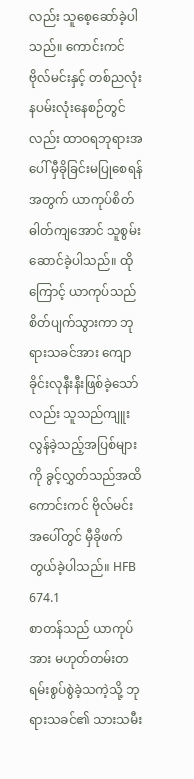လည်း သူစေ့ဆော်ခဲ့ပါသည်။ ကောင်းကင်ဗိုလ်မင်းနှင့် တစ်ညလုံး နပမ်းလုံးနေစဉ်တွင်လည်း ထာဝရဘုရားအပေါ် မှီခိုခြင်းမပြုစေရန်အတွက် ယာကုပ်စိတ်ဓါတ်ကျအောင် သူစွမ်းဆောင်ခဲ့ပါသည်။ ထိုကြောင့် ယာကုပ်သည် စိတ်ပျက်သွားကာ ဘုရားသခင်အား ကျောခိုင်းလုနီးနီးဖြစ်ခဲ့သော်လည်း သူသည်ကျူးလွန်ခဲ့သည့်အပြစ်များကို ခွင့်လွှတ်သည်အထိ ကောင်းကင် ဗိုလ်မင်းအပေါ်တွင် မှီခိုဖက်တွယ်ခဲ့ပါသည်။ HFB 674.1
စာတန်သည် ယာကုပ်အား မဟုတ်တမ်းတရမ်းစွပ်စွဲခဲ့သကဲ့သို့ ဘုရားသခင်၏ သားသမီး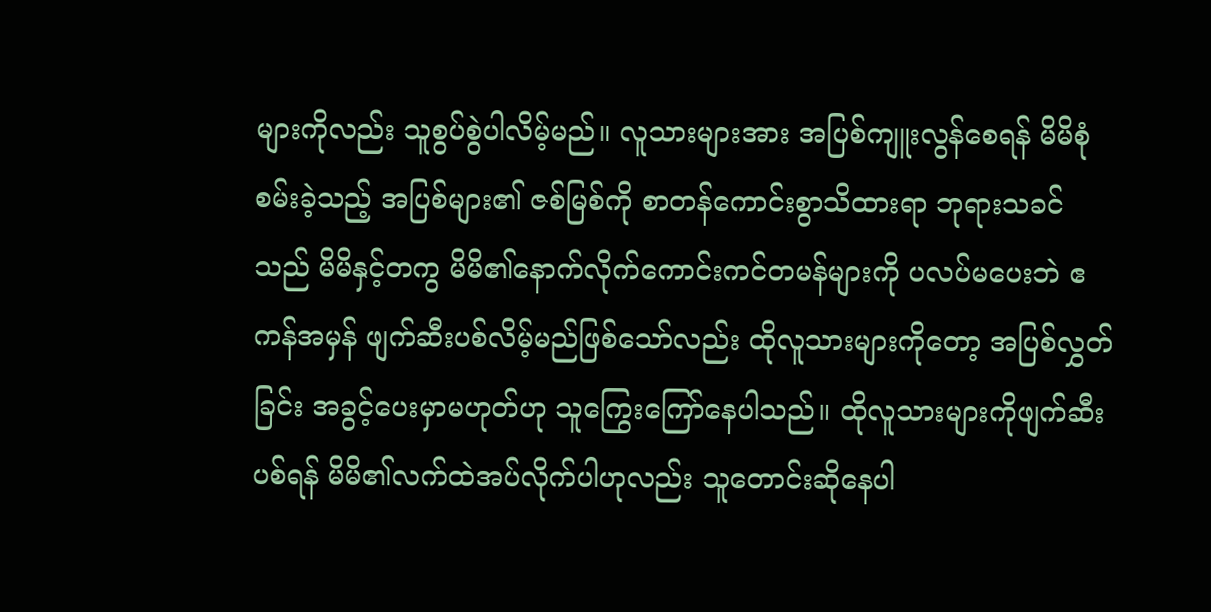များကိုလည်း သူစွပ်စွဲပါလိမ့်မည်။ လူသားများအား အပြစ်ကျူးလွန်စေရန် မိမိစုံစမ်းခဲ့သည့် အပြစ်များ၏ ဇစ်မြစ်ကို စာတန်ကောင်းစွာသိထားရာ ဘုရားသခင်သည် မိမိနှင့်တကွ မိမိ၏နောက်လိုက်ကောင်းကင်တမန်များကို ပလပ်မပေးဘဲ ဧကန်အမှန် ဖျက်ဆီးပစ်လိမ့်မည်ဖြစ်သော်လည်း ထိုလူသားများကိုတော့ အပြစ်လွှတ်ခြင်း အခွင့်ပေးမှာမဟုတ်ဟု သူကြွေးကြော်နေပါသည်။ ထိုလူသားများကိုဖျက်ဆီး ပစ်ရန် မိမိ၏လက်ထဲအပ်လိုက်ပါဟုလည်း သူတောင်းဆိုနေပါ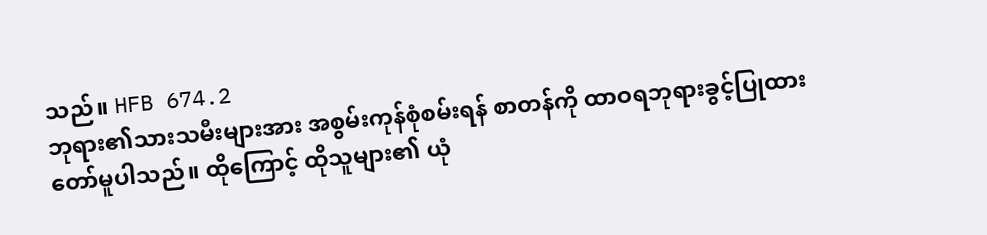သည်။ HFB 674.2
ဘုရား၏သားသမီးများအား အစွမ်းကုန်စုံစမ်းရန် စာတန်ကို ထာဝရဘုရားခွင့်ပြုထားတော်မူပါသည်။ ထိုကြောင့် ထိုသူများ၏ ယုံ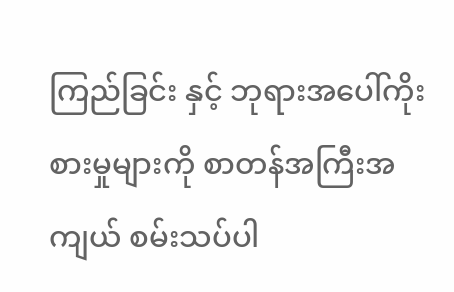ကြည်ခြင်း နှင့် ဘုရားအပေါ်ကိုးစားမှုများကို စာတန်အကြီးအကျယ် စမ်းသပ်ပါ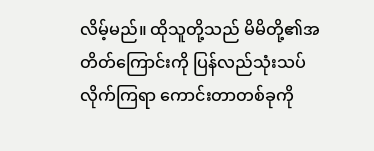လိမ့်မည်။ ထိုသူတို့သည် မိမိတို့၏အတိတ်ကြောင်းကို ပြန်လည်သုံးသပ်လိုက်ကြရာ ကောင်းတာတစ်ခုကို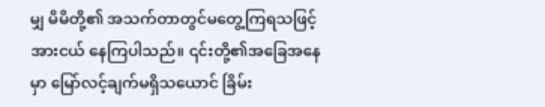မျှ မိမိတို့၏ အသက်တာတွင်မတွေ့ကြရသဖြင့် အားငယ် နေကြပါသည်။ ၎င်းတို့၏အခြေအနေမှာ မြော်လင့်ချက်မရှိသယောင် ခြိမ်း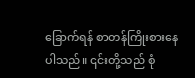ခြောက်ရန် စာတန်ကြိုးစားနေပါသည်။ ၎င်းတို့သည် စုံ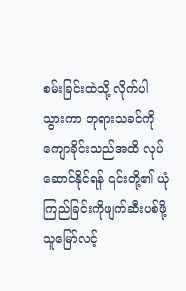စမ်းခြင်းထဲသို့ လိုက်ပါသွားကာ ဘုရားသခင်ကိုကျောခိုင်းသည်အထိ လုပ်ဆောင်နိုင်ရန် ၎င်းတို့၏ ယုံကြည်ခြင်းကိုဖျက်ဆီးပစ်ဖို့ သူမြော်လင့်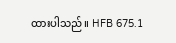ထားပါသည်။ HFB 675.1